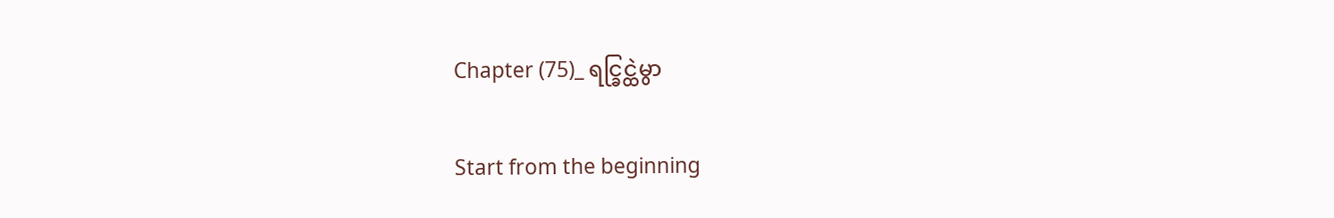Chapter (75)_ ရင္ခြင္ထဲမွာ

Start from the beginning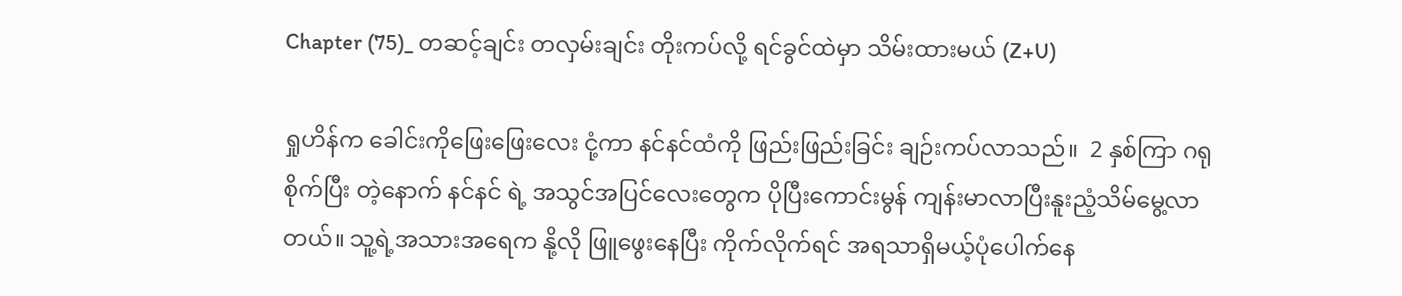Chapter (75)_ တဆင့်ချင်း တလှမ်းချင်း တိုးကပ်လို့ ရင်ခွင်ထဲမှာ သိမ်းထားမယ် (Z+U)

ရှုဟိန်က ခေါင်းကိုဖြေးဖြေးလေး ငုံ့ကာ နင်နင်ထံကို ဖြည်းဖြည်းခြင်း ချဉ်းကပ်လာသည်။  2 နှစ်ကြာ ဂရုစိုက်ပြီး တဲ့နောက် နင်နင် ရဲ့ အသွင်အပြင်လေးတွေက ပိုပြီးကောင်းမွန် ကျန်းမာလာပြီးနူးညံ့သိမ်မွေ့လာတယ်။ သူ့ရဲ့အသားအရေက နို့လို ဖြူဖွေးနေပြီး ကိုက်လိုက်ရင် အရသာရှိမယ့်ပုံပေါက်နေ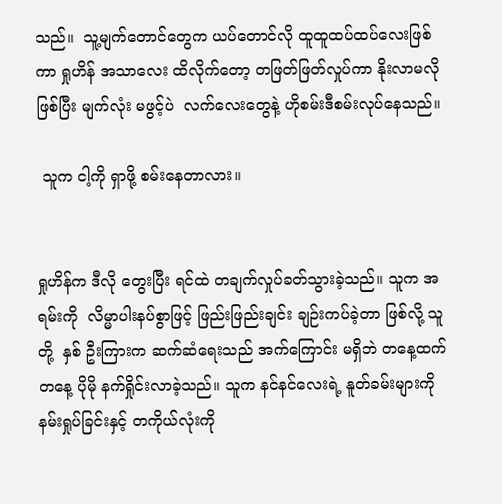သည်။  သူ့မျက်တောင်တွေက ယပ်တောင်လို ထူထူထပ်ထပ်လေးဖြစ်ကာ ရှုဟိန် အသာလေး ထိလိုက်တော့ တဖြတ်ဖြတ်လှုပ်ကာ နိုးလာမလို ဖြစ်ပြီး မျက်လုံး မဖွင့်ပဲ  လက်လေးတွေနဲ့ ဟိုစမ်းဒီစမ်းလုပ်နေသည်။

 သူက ငါ့ကို ရှာဖို့ စမ်းနေတာလား။


ရှုဟိန်က ဒီလို တွေးပြီး ရင်ထဲ တချက်လှုပ်ခတ်သွားခဲ့သည်။ သူက အရမ်းကို  လိမ္မာပါးနပ်စွာဖြင့် ဖြည်းဖြည်းချင်း ချဉ်းကပ်ခဲ့တာ ဖြစ်လို့ သူတို့  နှစ် ဦးကြားက ဆက်ဆံရေးသည် အက်ကြောင်း မရှိဘဲ တနေ့ထက် တနေ့ ပိုမို နက်ရှိုင်းလာခဲ့သည်။ သူက နင်နင်လေးရဲ့ နူတ်ခမ်းများကို နမ်းရှုပ်ခြင်းနှင့် တကိုယ်လုံးကို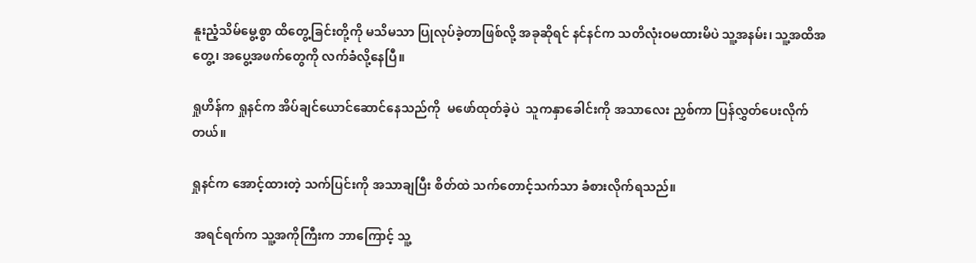နူးညံ့သိမ်မွေ့စွာ ထိတွေ့ခြင်းတို့ကို မသိမသာ ပြုလုပ်ခဲ့တာဖြစ်လို့ အခုဆိုရင် နင်နင်က သတိလုံးဝမထားမိပဲ သူ့အနမ်း၊ သူ့အထိအတွေ့၊ အပွေ့အဖက်တွေကို လက်ခံလို့နေပြီ။

ရှုဟိန်က ရှုနင်က အိပ်ချင်ယောင်ဆောင်နေသည်ကို  မဖော်ထုတ်ခဲ့ပဲ  သူကနှာခေါင်းကို အသာလေး ညှစ်ကာ ပြန်လွှတ်ပေးလိုက်တယ်။

ရှုနင်က အောင့်ထားတဲ့ သက်ပြင်းကို အသာချပြီး စိတ်ထဲ သက်တောင့်သက်သာ ခံစားလိုက်ရသည်။

 အရင်ရက်က သူ့အကိုကြီးက ဘာကြောင့် သူ့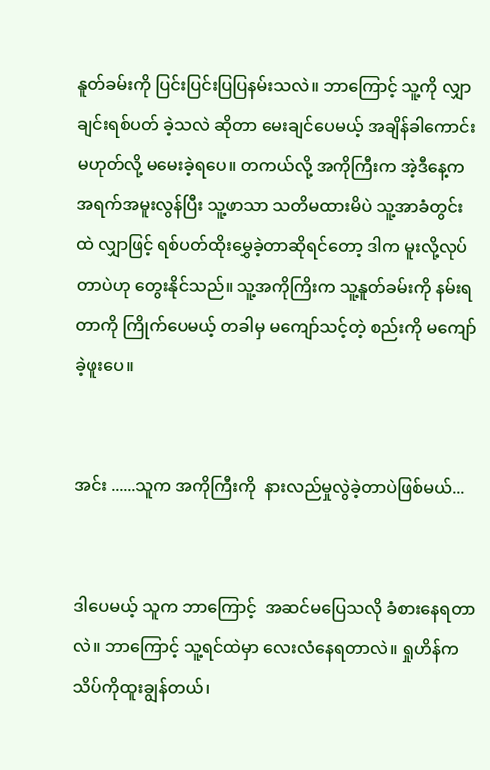နူတ်ခမ်းကို ပြင်းပြင်းပြပြနမ်းသလဲ။ ဘာကြောင့် သူ့ကို လျှာချင်းရစ်ပတ် ခဲ့သလဲ ဆိုတာ မေးချင်ပေမယ့် အချိန်ခါကောင်း မဟုတ်လို့ မမေးခဲ့ရပေ။ တကယ်လို့ အကိုကြီးက အဲ့ဒီနေ့က အရက်အမူးလွန်ပြီး သူ့ဖာသာ သတိမထားမိပဲ သူ့အာခံတွင်းထဲ လျှာဖြင့် ရစ်ပတ်ထိုးမွှေခဲ့တာဆိုရင်တော့ ဒါက မူးလို့လုပ်တာပဲဟု တွေးနိုင်သည်။ သူ့အကိုကြိးက သူ့နူတ်ခမ်းကို နမ်းရတာကို ကြိုက်ပေမယ့် တခါမှ မကျော်သင့်တဲ့ စည်းကို မကျော်ခဲ့ဖူးပေ။


အင်း ......သူက အကိုကြီးကို  နားလည်မှုလွဲခဲ့တာပဲဖြစ်မယ်...


ဒါပေမယ့် သူက ဘာကြောင့်  အဆင်မပြေသလို ခံစားနေရတာလဲ။ ဘာကြောင့် သူ့ရင်ထဲမှာ လေးလံနေရတာလဲ။ ရှုဟိန်က  သိပ်ကိုထူးချွန်တယ်၊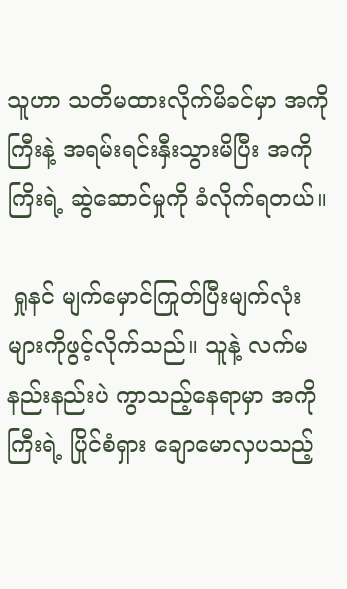သူဟာ သတိမထားလိုက်မိခင်မှာ အကိုကြီးနဲ့ အရမ်းရင်းနှီးသွားမိပြီး အကိုကြိးရဲ့ ဆွဲဆောင်မှုကို ခံလိုက်ရတယ်။

 ရှုနင် မျက်မှောင်ကြုတ်ပြီးမျက်လုံးများကိုဖွင့်လိုက်သည်။ သူနဲ့ လက်မ နည်းနည်းပဲ ကွာသည့်နေရာမှာ အကိုကြီးရဲ့ ပြိုင်စံရှား ချောမောလှပသည့်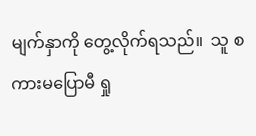မျက်နှာကို တွေ့လိုက်ရသည်။  သူ စကားမပြောမီ ရှု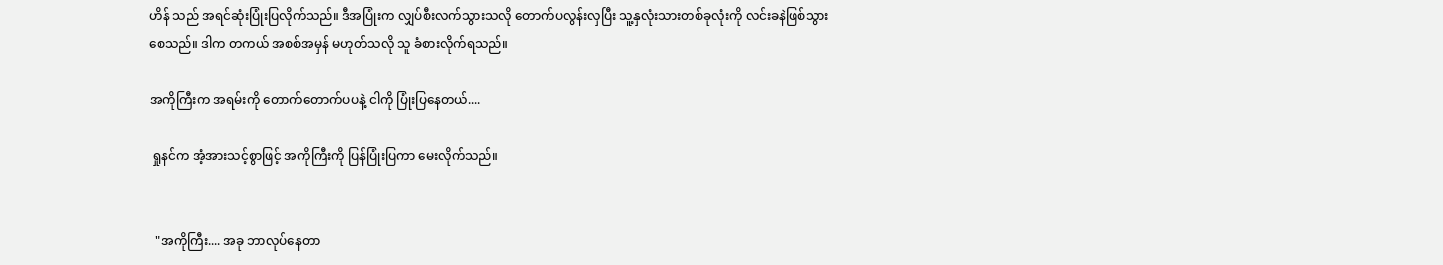ဟိန် သည် အရင်ဆုံးပြုံးပြလိုက်သည်။ ဒီအပြုံးက လျှပ်စီးလက်သွားသလို တောက်ပလွန်းလှပြီး သူ့နှလုံးသားတစ်ခုလုံးကို လင်းခနဲဖြစ်သွားစေသည်။ ဒါက တကယ် အစစ်အမှန် မဟုတ်သလို သူ ခံစားလိုက်ရသည်။

အကိုကြီးက အရမ်းကို တောက်တောက်ပပနဲ့ ငါကို ပြုံးပြနေတယ်....

 ရှုနင်က အံ့အားသင့်စွာဖြင့် အကိုကြီးကို ပြန်ပြုံးပြကာ မေးလိုက်သည်။


  "အကိုကြီး.... အခု ဘာလုပ်နေတာ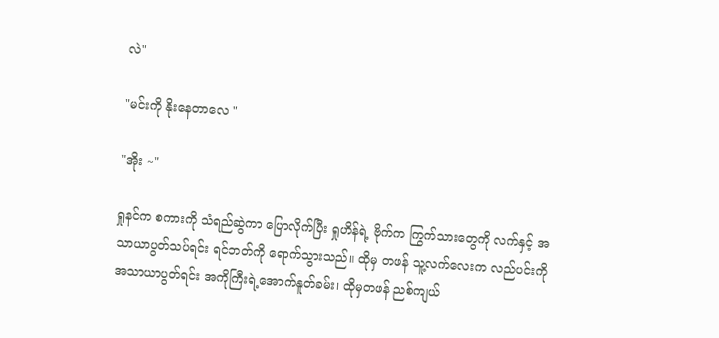လဲ"

"မင်းကို နိုးနေတာလေ "

"အိုး ~"

ရှုနင်က စကားကို သံရည်ဆွဲကာ ပြောလိုက်ပြီး ရှုဟိန်ရဲ့ ဗိုက်က ကြွက်သားတွေကို လက်နှင့် အသာယာပွတ်သပ်ရင်း ရင်ဘတ်ကို ရောက်သွားသည်။ ထိုမှ တဖန် သူ့လက်လေးက လည်ပင်းကို အသာယာပွတ်ရင်း အကိုကြီးရဲ့အောက်နူတ်ခမ်း၊ ထိုမှတဖန် ညစ်ကျယ်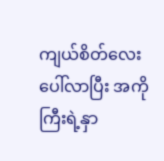ကျယ်စိတ်လေးပေါ်လာပြီး အကိုကြီးရဲ့နှာ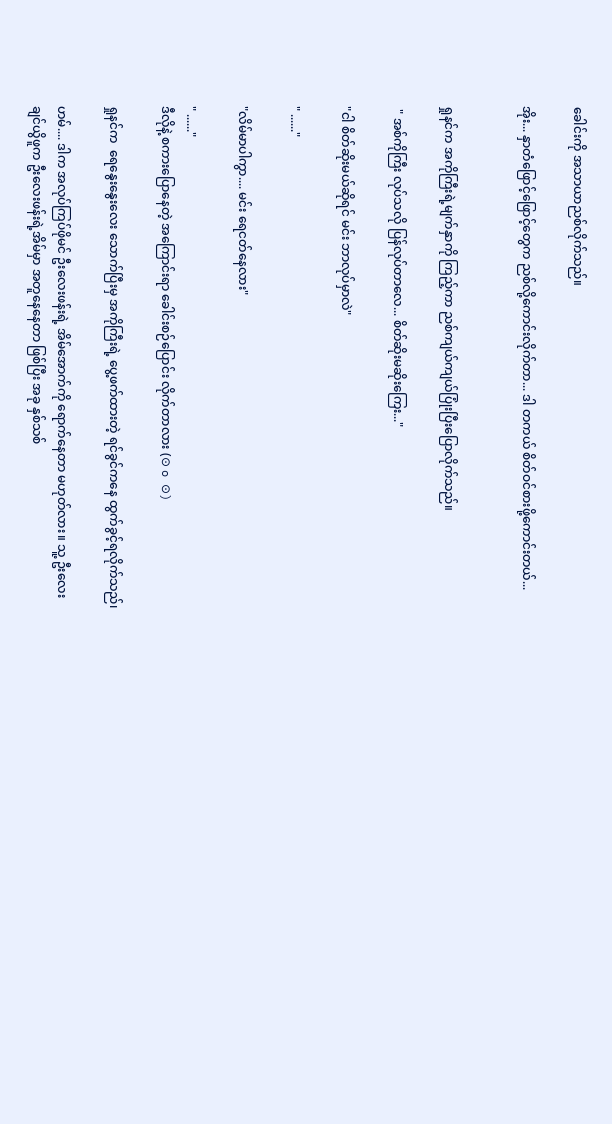ခေါင်းကို အသာယာညစ်လိုက်သည်။

အိုး... နှာတံဖြောင့်ဖြောင့်တွေက ညစ်လို့ကောင်းလိုက်တာ... ဒါ တကယ် စိတ်ဝင်စားဖို့ကောင်းတယ်...


ရှုနင်က အကိုကြီးရဲ့မျက်နှာကို ကြည့်ကာ ညစ်ကျယ်ကျယ်ပြုံးပြီးပြောလိုက်သည်။

 " အစ်ကိုကြီး လုပ်သလို ပြန်လုပ်တာလေ... စိတ်ဆိုးမဆိုးကြေး..."

"ငါ စိတ်ဆိုးမယ်ဆိုရင် မင်း ဘာလုပ်မှာလဲ"

" ......"

"လိမ်မာပါကွာ.... မင်း ရေငတ်နေလား"

" ......"
ဒီလိုနဲ့ စကားပြောနေတဲ့ အကြောင်းရာ ခေါင်းစဉ်ပြောင်း လိုက်တာလား (⊙ o ⊙)

ရှုနင်က  ရေနွေးနွေးလေး သောက်ပြီးမှ အကိုကြီးရဲ့ ပွေ့ဖက်ထားတဲ့ ရင်ခွင်ကနေ ထွက်ခွင့်ရလိုက်သည်၊

ဟမ်.... ဒါက အလုပ်ကြပ်ဖိုမင် ဦးလေးဖန်းရဲ့ အိမ်အောက်ကို ရောက်နေတာ မဟုတ်လား။ သူ့ ဦးလေး ချင်ယွိဖူက ဦးလေးဖန်းရဲ့အိမ်မှာ အတူနေနေတာ ဖြစ်ပြီး အခု နှစ်သစ်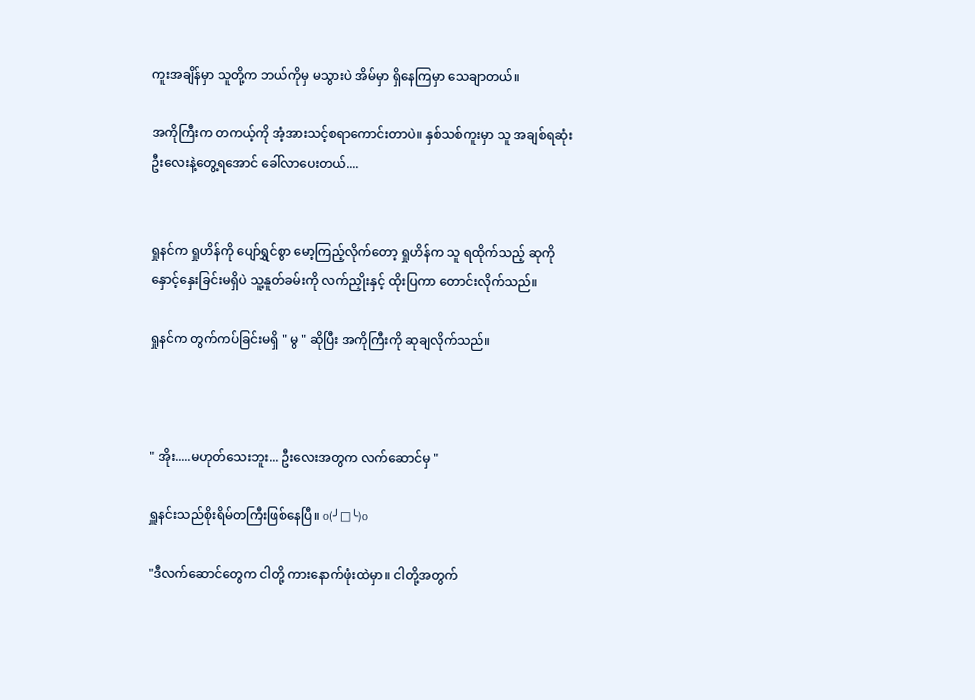ကူးအချိန်မှာ သူတို့က ဘယ်ကိုမှ မသွားပဲ အိမ်မှာ ရှိနေကြမှာ သေချာတယ်။

အကိုကြီးက တကယ့်ကို အံ့အားသင့်စရာကောင်းတာပဲ။ နှစ်သစ်ကူးမှာ သူ အချစ်ရဆုံး  ဦးလေးနဲ့တွေ့ရအောင် ခေါ်လာပေးတယ်....


ရှုနင်က ရှုဟိန်ကို ပျော်ရွှင်စွာ မော့ကြည့်လိုက်တော့ ရှုဟိန်က သူ ရထိုက်သည့် ဆုကို နှောင့်နှေးခြင်းမရှိပဲ သူ့နူတ်ခမ်းကို လက်ညှိုးနှင့် ထိုးပြကာ တောင်းလိုက်သည်။

ရှုနင်က တွက်ကပ်ခြင်းမရှိ " မွ " ဆိုပြီး အကိုကြီးကို ဆုချလိုက်သည်။



" အိုး.....မဟုတ်သေးဘူး... ဦးလေးအတွက လက်ဆောင်မှ "

ရှူနင်းသည်စိုးရိမ်တကြီးဖြစ်နေပြီ။ o(╯□╰)o

"ဒီလက်ဆောင်တွေက ငါတို့ ကားနောက်ဖုံးထဲမှာ။ ငါတို့အတွက်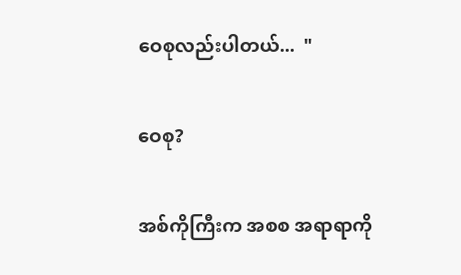ဝေစုလည်းပါတယ်...  "

ဝေစု?

အစ်ကိုကြီးက အစစ အရာရာကို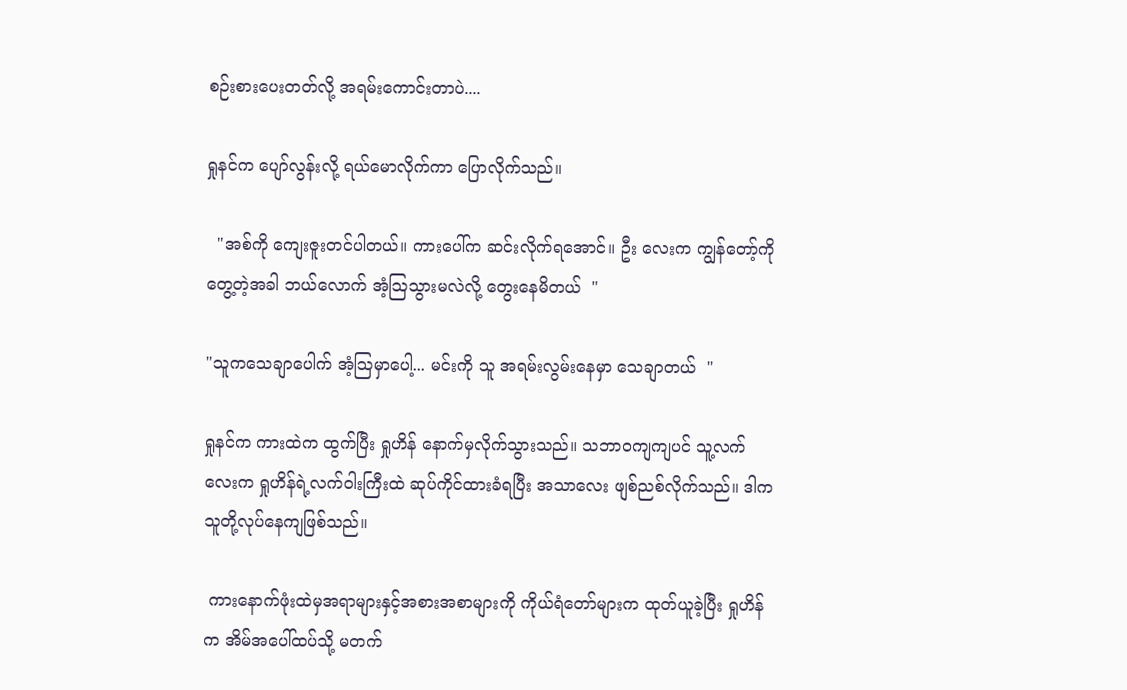စဉ်းစားပေးတတ်လို့ အရမ်းကောင်းတာပဲ....

ရှုနင်က ပျော်လွန်းလို့ ရယ်မောလိုက်ကာ ပြောလိုက်သည်။

  "အစ်ကို ကျေးဇူးတင်ပါတယ်။ ကားပေါ်က ဆင်းလိုက်ရအောင်။ ဦး လေးက ကျွန်တော့်ကိုတွေ့တဲ့အခါ ဘယ်လောက် အံ့သြသွားမလဲလို့ တွေးနေမိတယ်  "

"သူကသေချာပေါက် အံ့သြမှာပေါ့... မင်းကို သူ အရမ်းလွမ်းနေမှာ သေချာတယ်  "

ရှုနင်က ကားထဲက ထွက်ပြီး ရှုဟိန် နောက်မှလိုက်သွားသည်။ သဘာဝကျကျပင် သူ့လက်လေးက ရှုဟိန်ရဲ့လက်ဝါးကြီးထဲ ဆုပ်ကိုင်ထားခံရပြီး အသာလေး ဖျစ်ညစ်လိုက်သည်။ ဒါက သူတို့လုပ်နေကျဖြစ်သည်။

 ကားနောက်ဖုံးထဲမှအရာများနှင့်အစားအစာများကို ကိုယ်ရံတော်များက ထုတ်ယူခဲ့ပြီး ရှုဟိန်က အိမ်အပေါ်ထပ်သို့ မတက်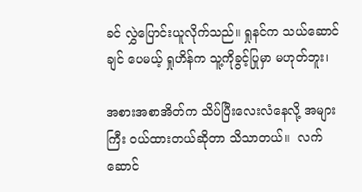ခင် လွှဲပြောင်းယူလိုက်သည်။ ရှုနင်က သယ်ဆောင်ချင် ပေမယ့် ရှုဟိန်က သူ့ကိုခွင့်ပြုမှာ မဟုတ်ဘူး၊

အစားအစာအိတ်က သိပ်ပြီးလေးလံနေလို့ အများကြီး ဝယ်ထားတယ်ဆိုတာ သိသာတယ်။  လက်ဆောင်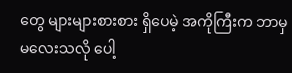တွေ များများစားစား ရှိပေမဲ့ အကိုကြီးက ဘာမှမလေးသလို ပေါ့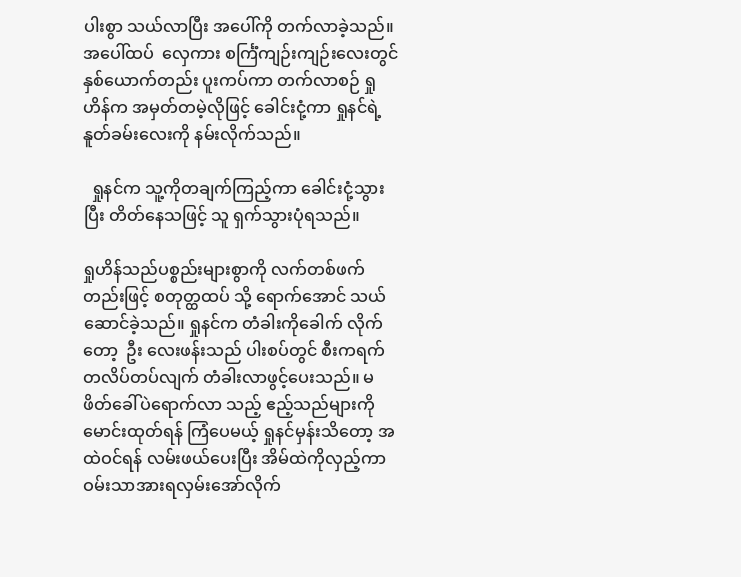ပါးစွာ သယ်လာပြီး အပေါ်ကို တက်လာခဲ့သည်။ အပေါ်ထပ်  လှေကား စင်္ကြံကျဉ်းကျဉ်းလေးတွင်နှစ်ယောက်တည်း ပူးကပ်ကာ တက်လာစဉ် ရှုဟိန်က အမှတ်တမဲ့လိုဖြင့် ခေါင်းငုံ့ကာ ရှုနင်ရဲ့နူတ်ခမ်းလေးကို နမ်းလိုက်သည်။

  ရှုနင်က သူ့ကိုတချက်ကြည့်ကာ ခေါင်းငုံ့သွားပြီး တိတ်နေသဖြင့် သူ ရှက်သွားပုံရသည်။

ရှုဟိန်သည်ပစ္စည်းများစွာကို လက်တစ်ဖက်တည်းဖြင့် စတုတ္ထထပ် သို့ ရောက်အောင် သယ် ဆောင်ခဲ့သည်။ ရှုနင်က တံခါးကိုခေါက် လိုက်တော့  ဦး လေးဖန်းသည် ပါးစပ်တွင် စီးကရက် တလိပ်တပ်လျက် တံခါးလာဖွင့်ပေးသည်။ မဖိတ်ခေါ်ပဲရောက်လာ သည့် ဧည့်သည်များကို မောင်းထုတ်ရန် ကြံပေမယ့် ရှုနင်မှန်းသိတော့ အထဲဝင်ရန် လမ်းဖယ်ပေးပြီး အိမ်ထဲကိုလှည့်ကာ ဝမ်းသာအားရလှမ်းအော်လိုက်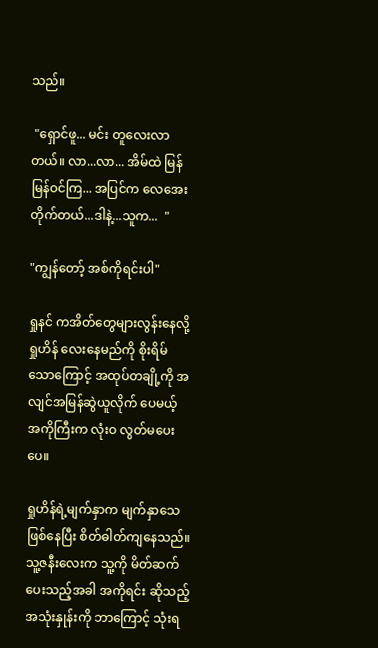သည်။

 "ရှောင်ဖူ... မင်း တူလေးလာတယ်။ လာ...လာ... အိမ်ထဲ မြန်မြန်ဝင်ကြ... အပြင်က လေအေးတိုက်တယ်...ဒါနဲ့...သူက...  "

"ကျွန်တော့် အစ်ကိုရင်းပါ"

ရှုနင် ကအိတ်တွေများလွန်းနေလို့ ရှုဟိန် လေးနေမည်ကို စိုးရိမ်သောကြောင့် အထုပ်တချို့ကို အလျင်အမြန်ဆွဲယူလိုက် ပေမယ့် အကိုကြီးက လုံးဝ လွတ်မပေးပေ။

ရှုဟိန်ရဲ့မျက်နှာက မျက်နှာသေ ဖြစ်နေပြီး စိတ်ဓါတ်ကျနေသည်။ သူ့ဇနီးလေးက သူ့ကို မိတ်ဆက်ပေးသည့်အခါ အကိုရင်း ဆိုသည့် အသုံးနှုန်းကို ဘာကြောင့် သုံးရ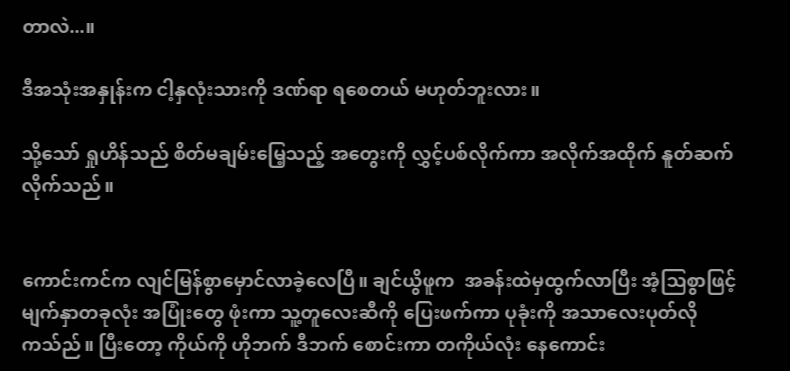တာလဲ...။

ဒီအသုံးအနှုန်းက ငါ့နှလုံးသားကို ဒဏ်ရာ ရစေတယ် မဟုတ်ဘူးလား။

သို့သော် ရှုဟိန်သည် စိတ်မချမ်းမြေ့သည့် အတွေးကို လွှင့်ပစ်လိုက်ကာ အလိုက်အထိုက် နူတ်ဆက်လိုက်သည်။


ကောင်းကင်က လျင်မြန်စွာမှောင်လာခဲ့လေပြီ။ ချင်ယွိဖူက  အခန်းထဲမှထွက်လာပြီး အံ့သြစွာဖြင့် မျက်နှာတခုလုံး အပြုံးတွေ ဖုံးကာ သူ့တူလေးဆီကို ပြေးဖက်ကာ ပုခုံးကို အသာလေးပုတ်လိုကသ်ည်။ ပြီးတော့ ကိုယ်ကို ဟိုဘက် ဒီဘက် စောင်းကာ တကိုယ်လုံး နေကောင်း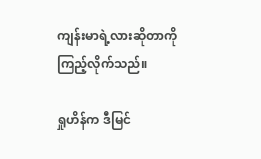ကျန်းမာရဲ့လားဆိုတာကို ကြည့်လိုက်သည်။

ရှုဟိန်က ဒီမြင်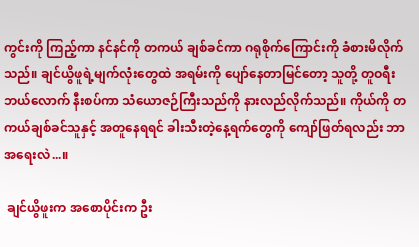ကွင်းကို ကြည့်ကာ နင်နင်ကို တကယ် ချစ်ခင်ကာ ဂရုစိုက်ကြောင်းကို ခံစားမိလိုက်သည်။ ချင်ယွိဖူရဲ့မျက်လုံးတွေထဲ အရမ်းကို ပျော်နေတာမြင်တော့ သူတို့ တူဝရီး ဘယ်လောက် နီးစပ်ကာ သံယောဇဉ်ကြီးသည်ကို နားလည်လိုက်သည်။ ကိုယ်ကို တကယ်ချစ်ခင်သူနှင့် အတူနေရရင် ခါးသီးတဲ့နေ့ရက်တွေကို ကျော်ဖြတ်ရလည်း ဘာအရေးလဲ...။

 ချင်ယွိဖူးက အစောပိုင်းက ဦး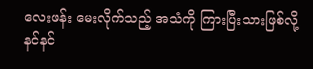လေးဖန်း မေးလိုက်သည့် အသံကို ကြားပြီးသားဖြစ်လို့ နင်နင်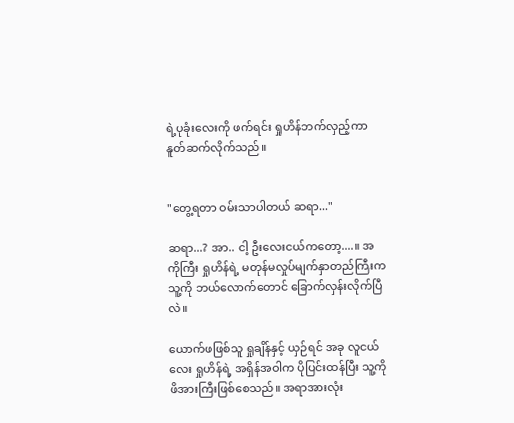ရဲ့ပုခုံးလေးကို ဖက်ရင်း ရှုဟိန်ဘက်လှည့်ကာ နူတ်ဆက်လိုက်သည်။


"တွေ့ရတာ ဝမ်းသာပါတယ် ဆရာ..."

ဆရာ...? အာ.. ငါ့ ဦးလေးငယ်ကတော့....။ အကိုကြီး ရှုဟိန်ရဲ့ မတုန်မလှုပ်မျက်နှာတည်ကြီးက သူ့ကို ဘယ်လောက်တောင် ခြောက်လှန်းလိုက်ပြီလဲ။

ယောက်ဖဖြစ်သူ ရှုချိန်နှင့် ယှဉ်ရင် အခု လူငယ်လေး ရှုဟိန်ရဲ့ အရှိန်အဝါက ပိုပြင်းထန်ပြီး သူ့ကို ဖိအားကြီးဖြစ်စေသည်။ အရာအားလုံး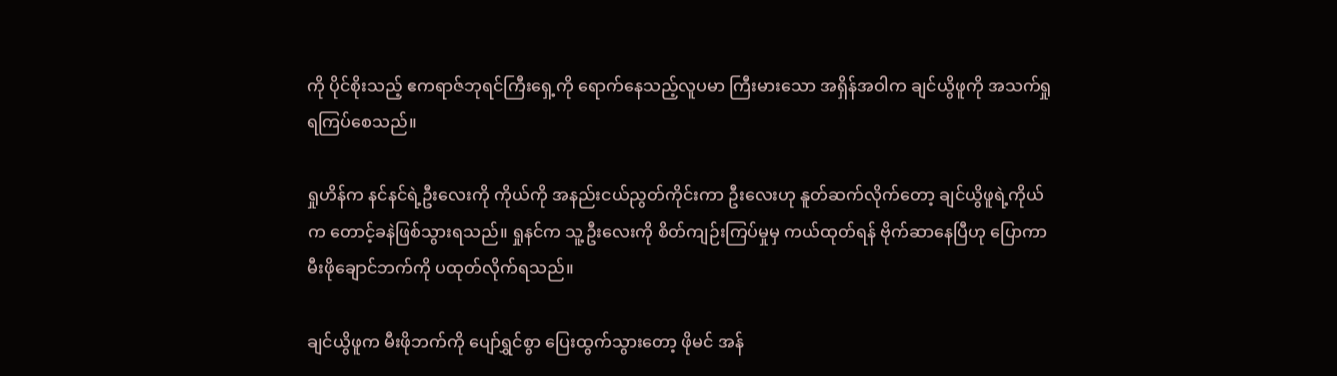ကို ပိုင်စိုးသည့် ဧကရာဇ်ဘုရင်ကြီးရှေ့ကို ရောက်နေသည့်လူပမာ ကြီးမားသော အရှိန်အဝါက ချင်ယွိဖူကို အသက်ရှုရကြပ်စေသည်။

ရှုဟိန်က နင်နင်ရဲ့ဦးလေးကို ကိုယ်ကို အနည်းငယ်ညွတ်ကိုင်းကာ ဦးလေးဟု နူတ်ဆက်လိုက်တော့ ချင်ယွိဖူရဲ့ကိုယ်က တောင့်ခနဲဖြစ်သွားရသည်။ ရှုနင်က သူ့ဦးလေးကို စိတ်ကျဉ်းကြပ်မှုမှ ကယ်ထုတ်ရန် ဗိုက်ဆာနေပြီဟု ပြောကာ မီးဖိုချောင်ဘက်ကို ပထုတ်လိုက်ရသည်။

ချင်ယွိဖူက မီးဖိုဘက်ကို ပျော်ရွှင်စွာ ပြေးထွက်သွားတော့ ဖိုမင် အန်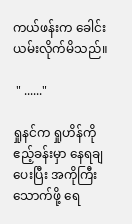ကယ်ဖန်းက ခေါင်းယမ်းလိုက်မိသည်။

 " ......"

ရှုနင်က ရှုဟိန်ကို ဧည့်ခန်းမှာ နေရချပေးပြီး အကိုကြီးသောက်ဖို့ ရေ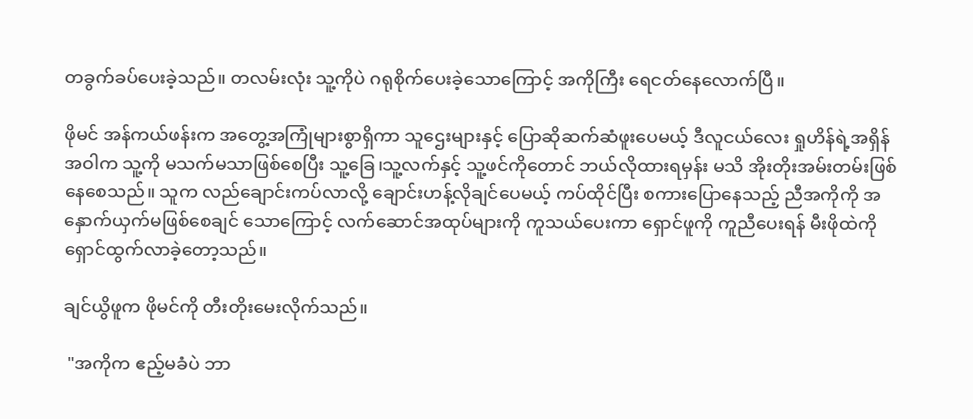တခွက်ခပ်ပေးခဲ့သည်။ တလမ်းလုံး သူ့ကိုပဲ ဂရုစိုက်ပေးခဲ့သောကြောင့် အကိုကြီး ရေငတ်နေလောက်ပြီ။

ဖိုမင် အန်ကယ်ဖန်းက အတွေ့အကြုံများစွာရှိကာ သူဌေးများနှင့် ပြောဆိုဆက်ဆံဖူးပေမယ့် ဒီလူငယ်လေး ရှုဟိန်ရဲ့အရှိန်အဝါက သူ့ကို မသက်မသာဖြစ်စေပြီး သူ့ခြေ၊သူ့လက်နှင့် သူ့ဖင်ကိုတောင် ဘယ်လိုထားရမှန်း မသိ အိုးတိုးအမ်းတမ်းဖြစ်နေစေသည်။ သူက လည်ချောင်းကပ်လာလို့ ချောင်းဟန့်လိုချင်ပေမယ့် ကပ်ထိုင်ပြီး စကားပြောနေသည့် ညီအကိုကို အနှောက်ယှက်မဖြစ်စေချင် သောကြောင့် လက်ဆောင်အထုပ်များကို ကူသယ်ပေးကာ ရှောင်ဖူကို ကူညီပေးရန် မီးဖိုထဲကို ရှောင်ထွက်လာခဲ့တော့သည်။

ချင်ယွိဖူက ဖိုမင်ကို တီးတိုးမေးလိုက်သည်။

 "အကိုက ဧည့်မခံပဲ ဘာ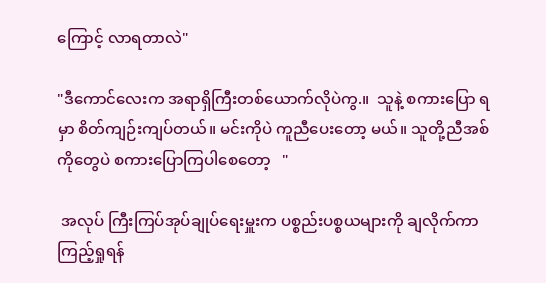ကြောင့် လာရတာလဲ"

"ဒီကောင်လေးက အရာရှိကြီးတစ်ယောက်လိုပဲကွ.။  သူနဲ့ စကားပြော ရမှာ စိတ်ကျဉ်းကျပ်တယ်။ မင်းကိုပဲ ကူညီပေးတော့ မယ်။ သူတို့ညီအစ်ကိုတွေပဲ စကားပြောကြပါစေတော့   "

 အလုပ် ကြီးကြပ်အုပ်ချုပ်ရေးမှူးက ပစ္စည်းပစ္စယများကို ချလိုက်ကာ ကြည့်ရှုရန်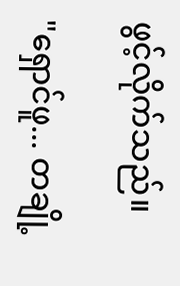ဖွင့်လိုက်သည်။

"ရှောင်ဖူ... တချို့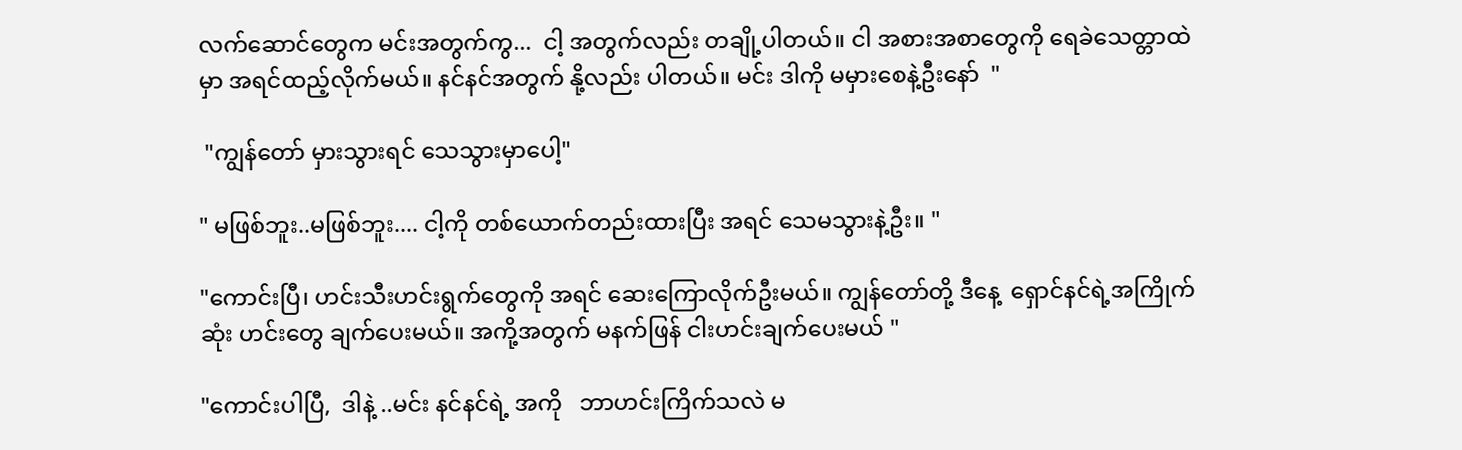လက်ဆောင်တွေက မင်းအတွက်ကွ...  ငါ့ အတွက်လည်း တချို့ပါတယ်။ ငါ အစားအစာတွေကို ရေခဲသေတ္တာထဲမှာ အရင်ထည့်လိုက်မယ်။ နင်နင်အတွက် နို့လည်း ပါတယ်။ မင်း ဒါကို မမှားစေနဲ့ဦးနော်  "

 "ကျွန်တော် မှားသွားရင် သေသွားမှာပေါ့"

" မဖြစ်ဘူး..မဖြစ်ဘူး.... ငါ့ကို တစ်ယောက်တည်းထားပြီး အရင် သေမသွားနဲ့ဦး။ "

"ကောင်းပြီ၊ ဟင်းသီးဟင်းရွက်တွေကို အရင် ဆေးကြောလိုက်ဦးမယ်။ ကျွန်တော်တို့ ဒီနေ့  ရှောင်နင်ရဲ့အကြိုက်ဆုံး ဟင်းတွေ ချက်ပေးမယ်။ အကို့အတွက် မနက်ဖြန် ငါးဟင်းချက်ပေးမယ် "

"ကောင်းပါပြီ,  ဒါနဲ့ ..မင်း နင်နင်ရဲ့ အကို   ဘာဟင်းကြိက်သလဲ မ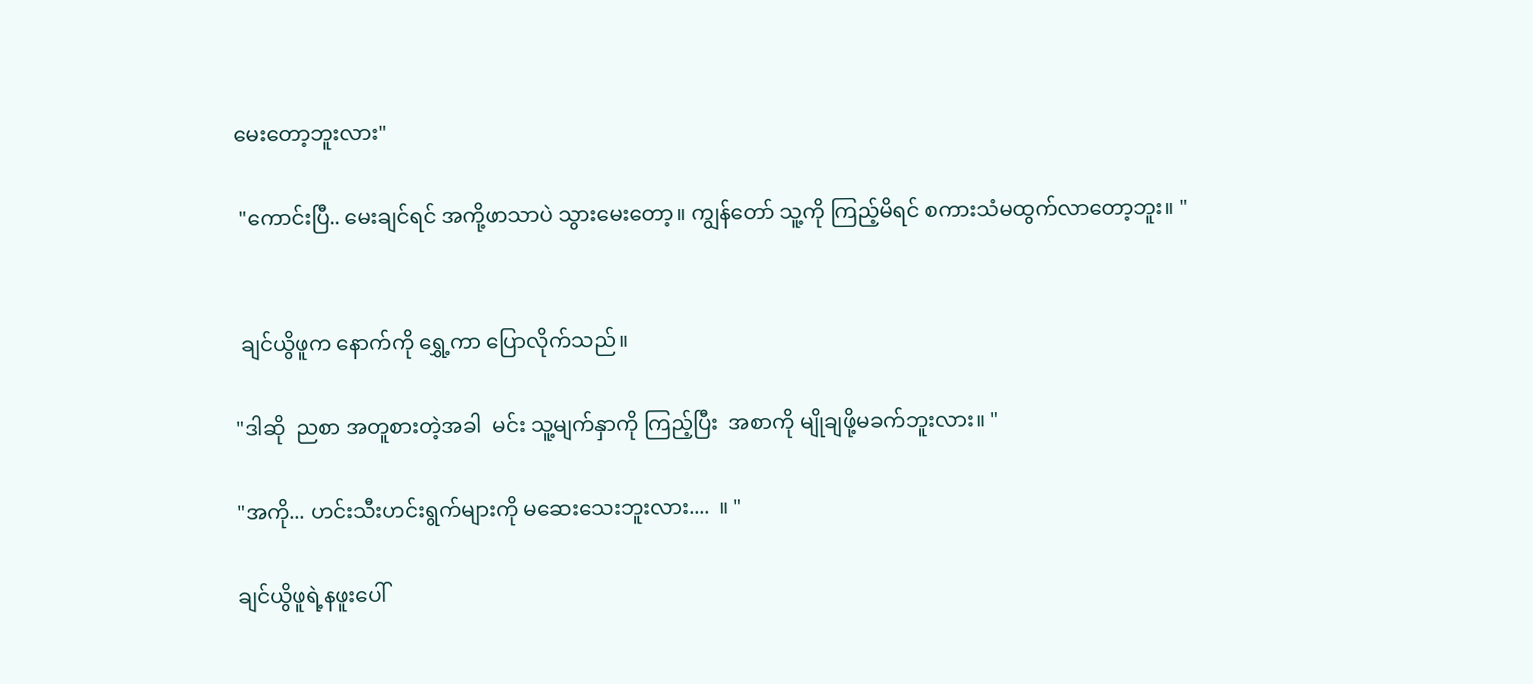မေးတော့ဘူးလား"

 "ကောင်းပြီ.. မေးချင်ရင် အကို့ဖာသာပဲ သွားမေးတော့။ ကျွန်တော် သူ့ကို ကြည့်မိရင် စကားသံမထွက်လာတော့ဘူး။ "


 ချင်ယွိဖူက နောက်ကို ရွှေ့ကာ ပြောလိုက်သည်။

"ဒါဆို  ညစာ အတူစားတဲ့အခါ  မင်း သူ့မျက်နှာကို ကြည့်ပြီး  အစာကို မျိုချဖို့မခက်ဘူးလား။ "

"အကို... ဟင်းသီးဟင်းရွက်များကို မဆေးသေးဘူးလား....  ။ "

ချင်ယွိဖူရဲ့နဖူးပေါ်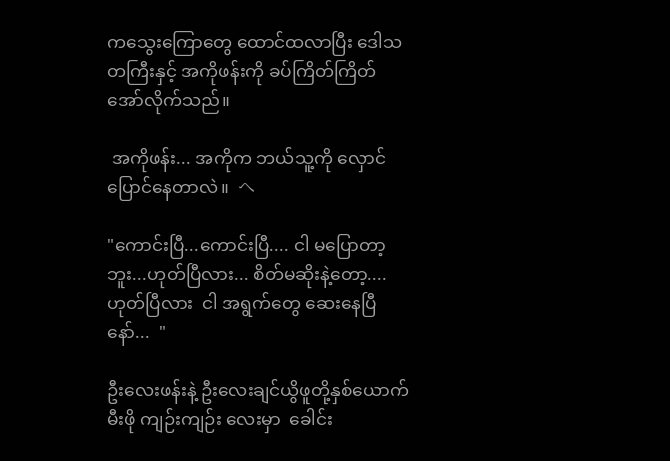ကသွေးကြောတွေ ထောင်ထလာပြီး ဒေါသတကြီးနှင့် အကိုဖန်းကို ခပ်ကြိတ်ကြိတ် အော်လိုက်သည်။

 အကိုဖန်း... အကိုက ဘယ်သူ့ကို လှောင်ပြောင်နေတာလဲ။  へ

"ကောင်းပြီ...ကောင်းပြီ.... ငါ မပြောတာ့ဘူး...ဟုတ်ပြီလား... စိတ်မဆိုးနဲ့တော့.... ဟုတ်ပြီလား  ငါ အရွက်တွေ ဆေးနေပြီနော်...  "

ဦးလေးဖန်းနဲ့ ဦးလေးချင်ယွိဖူတို့နှစ်ယောက် မီးဖို ကျဉ်းကျဉ်း လေးမှာ  ခေါင်း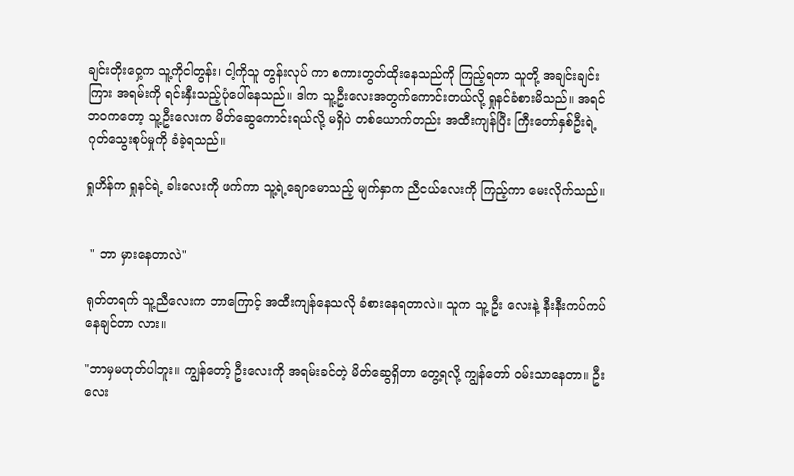ချင်းတိုးဝှေ့က သူ့ကိုငါတွန်း၊ ငါ့ကိုသူ တွန်းလုပ် ကာ စကားတွတ်ထိုးနေသည်ကို ကြည့်ရတာ သူတို့ အချင်းချင်းကြား အရမ်းကို ရင်းနှီးသည့်ပုံပေါ်နေသည်။ ဒါက သူ့ဦးလေးအတွက်ကောင်းတယ်လို့ ရှုနင်ခံစားမိသည်။ အရင်ဘဝကတော့ သူ့ဦးလေးက မိတ်ဆွေကောင်းရယ်လို့ မရှိပဲ တစ်ယောက်တည်း အထီးကျန်ပြီး ကြီးတော်နှစ်ဦးရဲ့ ဂုတ်သွေးစုပ်မှုကို ခံခဲ့ရသည်။

ရှုဟိန်က ရှုနင်ရဲ့ ခါးလေးကို ဖက်ကာ သူ့ရဲ့ချောမောသည့် မျက်နှာက ညီငယ်လေးကို ကြည့်ကာ မေးလိုက်သည်။


 " ဘာ မှားနေတာလဲ"

ရုတ်တရက် သူ့ညီလေးက ဘာကြောင့် အထီးကျန်နေသလို ခံစားနေရတာလဲ။ သူက သူ့ ဦး လေးနဲ့ နီးနီးကပ်ကပ်နေချင်တာ လား။

"ဘာမှမဟုတ်ပါဘူး။ ကျွန်တော့် ဦးလေးကို အရမ်းခင်တဲ့ မိတ်ဆွေရှိတာ တွေ့ရလို့ ကျွန်တော် ဝမ်းသာနေတာ။ ဦးလေး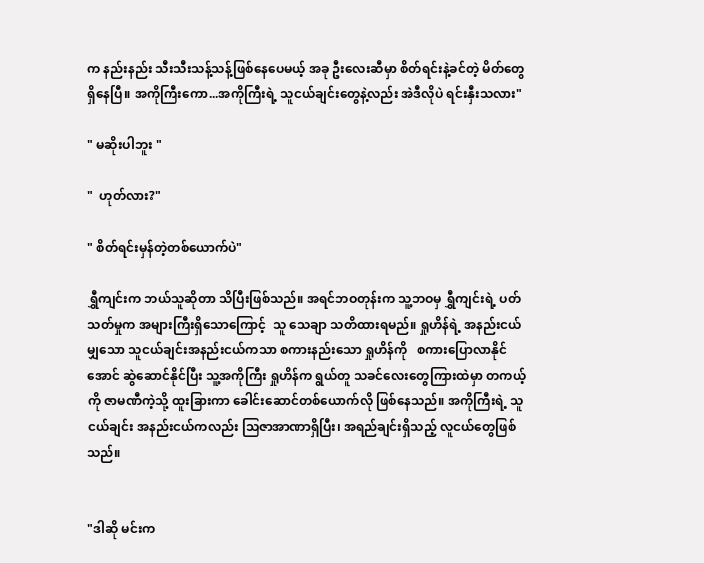က နည်းနည်း သီးသီးသန့်သန့်ဖြစ်နေပေမယ့် အခု ဦးလေးဆီမှာ စိတ်ရင်းနဲ့ခင်တဲ့ မိတ်တွေရှိနေပြီ။ အကိုကြီးကော...အကိုကြီးရဲ့ သူငယ်ချင်းတွေနဲ့လည်း အဲဒီလိုပဲ ရင်းနှီးသလား"

" မဆိုးပါဘူး "

"  ဟုတ်လား?"

" စိတ်ရင်းမှန်တဲ့တစ်ယောက်ပဲ"

ရွှီကျင်းက ဘယ်သူဆိုတာ သိပြီးဖြစ်သည်။ အရင်ဘဝတုန်းက သူ့ဘဝမှ ရွှီကျင်းရဲ့ ပတ်သတ်မှုက အများကြီးရှိသောကြောင့်  သူ သေချာ သတိထားရမည်။ ရှုဟိန်ရဲ့ အနည်းငယ်မျှသော သူငယ်ချင်းအနည်းငယ်ကသာ စကားနည်းသော ရှုဟိန်ကို   စကားပြောလာနိုင်အောင် ဆွဲဆောင်နိုင်ပြီး သူ့အကိုကြီး ရှုဟိန်က ရွယ်တူ သခင်လေးတွေကြားထဲမှာ တကယ့်ကို ဇာမဏီကဲ့သို့ ထူးခြားကာ ခေါင်းဆောင်တစ်ယောက်လို ဖြစ်နေသည်။ အကိုကြီးရဲ့ သူငယ်ချင်း အနည်းငယ်ကလည်း သြဇာအာဏာရှိပြီး၊ အရည်ချင်းရှိသည့် လူငယ်တွေဖြစ်သည်။


"ဒါဆို မင်းက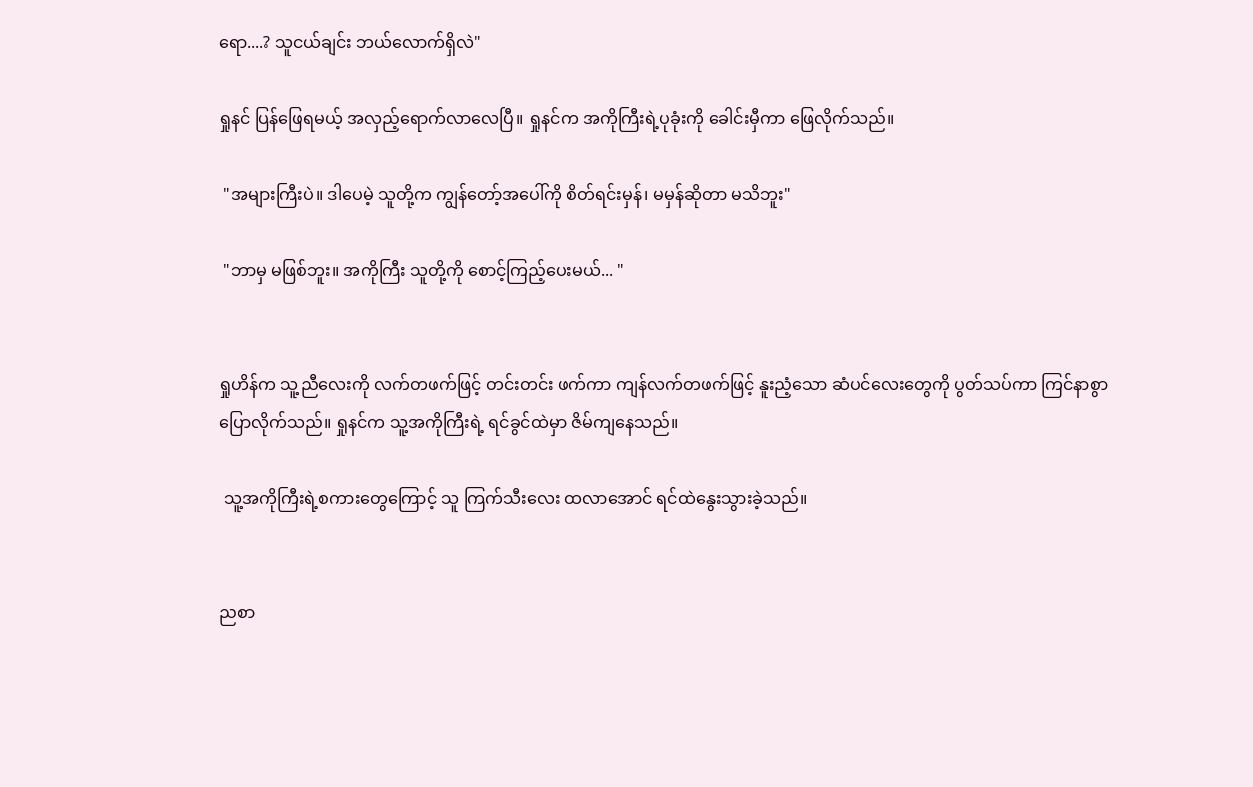ရော....? သူငယ်ချင်း ဘယ်လောက်ရှိလဲ"

ရှုနင် ပြန်ဖြေရမယ့် အလှည့်ရောက်လာလေပြီ။ ရှုနင်က အကိုကြီးရဲ့ပုခုံးကို ခေါင်းမှီကာ ဖြေလိုက်သည်။

 "အများကြီးပဲ။ ဒါပေမဲ့ သူတို့က ကျွန်တော့်အပေါ်ကို စိတ်ရင်းမှန်၊ မမှန်ဆိုတာ မသိဘူး"

 "ဘာမှ မဖြစ်ဘူး။ အကိုကြီး သူတို့ကို စောင့်ကြည့်ပေးမယ်... "


ရှုဟိန်က သူ့ညီလေးကို လက်တဖက်ဖြင့် တင်းတင်း ဖက်ကာ ကျန်လက်တဖက်ဖြင့် နူးညံ့သော ဆံပင်လေးတွေကို ပွတ်သပ်ကာ ကြင်နာစွာပြောလိုက်သည်။ ရှုနင်က သူ့အကိုကြီးရဲ့ ရင်ခွင်ထဲမှာ ဇိမ်ကျနေသည်။

 သူ့အကိုကြီးရဲ့စကားတွေကြောင့် သူ ကြက်သီးလေး ထလာအောင် ရင်ထဲနွေးသွားခဲ့သည်။


ညစာ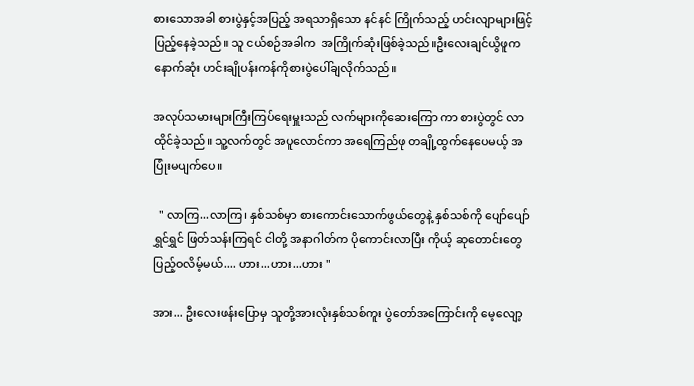စားသောအခါ စားပွဲနှင့်အပြည့် အရသာရှိသော နင်နင် ကြိုက်သည့် ဟင်းလျာများဖြင့်ပြည့်နေခဲ့သည်။ သူ ငယ်စဉ်အခါက  အကြိုက်ဆုံးဖြစ်ခဲ့သည်။ဦးလေးချင်ယွိဖူက နောက်ဆုံး ဟင်းချိုပန်းကန်ကိုစားပွဲပေါ်ချလိုက်သည်။

အလုပ်သမားများကြီးကြပ်ရေးမှူးသည် လက်များကိုဆေးကြော ကာ စားပွဲတွင် လာထိုင်ခဲ့သည်။ သူ့လက်တွင် အပူလောင်ကာ အရေကြည်ဖု တချို့ထွက်နေပေမယ့် အပြုံးမပျက်ပေ။

  " လာကြ...လာကြ၊ နှစ်သစ်မှာ စားကောင်းသောက်ဖွယ်တွေနဲ့ နှစ်သစ်ကို ပျော်ပျော်ရွှင်ရွှင် ဖြတ်သန်းကြရင် ငါတို့ အနာဂါတ်က ပိုကောင်းလာပြီး ကိုယ့် ဆုတောင်းတွေ ပြည့်ဝလိမ့်မယ်.... ဟား...ဟား...ဟား "

အား... ဦးလေးဖန်းပြောမှ သူတို့အားလုံးနှစ်သစ်ကူး ပွဲတော်အကြောင်းကို မေ့လျော့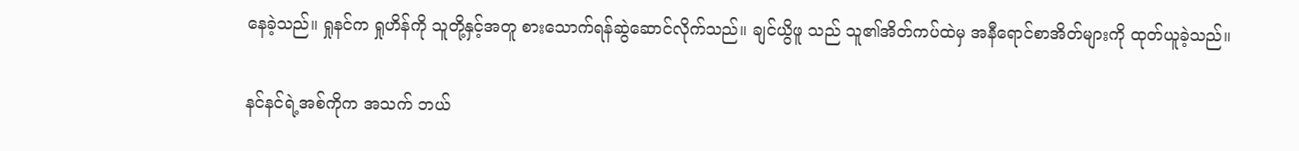နေခဲ့သည်။ ရှုနင်က ရှုဟိန်ကို သူတို့နှင့်အတူ စားသောက်ရန်ဆွဲဆောင်လိုက်သည်။ ချင်ယွိဖူ သည် သူ၏အိတ်ကပ်ထဲမှ အနီရောင်စာအိတ်များကို ထုတ်ယူခဲ့သည်။

နင်နင်ရဲ့အစ်ကိုက အသက် ဘယ်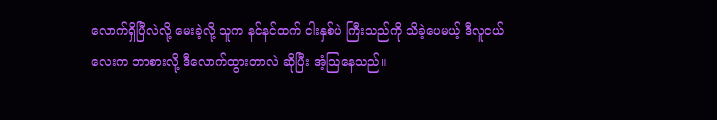လောက်ရှိပြီလဲလို့ မေးခဲ့လို့ သူက နင်နင်ထက် ငါးနှစ်ပဲ ကြီးသည်ကို သိခဲ့ပေမယ့် ဒီလူငယ်လေးက ဘာစားလို့ ဒီလောက်ထွားတာလဲ ဆိုပြီး အံ့သြနေသည်။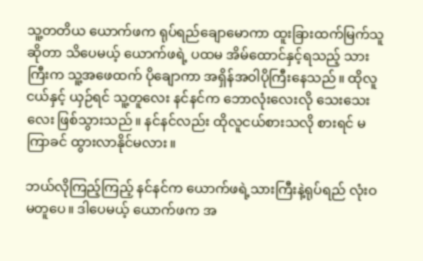သူ့တတိယ ယောက်ဖက ရုပ်ရည်ချောမောကာ ထူးခြားထက်မြက်သူဆိုတာ သိပေမယ့် ယောက်ဖရဲ့ ပထမ အိမ်ထောင်နှင့်ရသည့် သားကြီးက သူ့အဖေထက် ပိုချောကာ အရှိန်အဝါပိုကြီးနေသည်။ ထိုလူငယ်နှင့် ယှဉ်ရင် သူ့တူလေး နင်နင်က ဘောလုံးလေးလို သေးသေးလေး ဖြစ်သွားသည်။ နင်နင်လည်း ထိုလူငယ်စားသလို စားရင် မကြာခင် ထွားလာနိုင်မလား။

ဘယ်လိုကြည့်ကြည့် နင်နင်က ယောက်ဖရဲ့သားကြီးနဲ့ရုပ်ရည် လုံးဝမတူပေ။ ဒါပေမယ့် ယောက်ဖက အ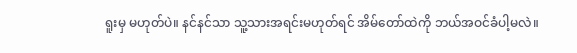ရူးမှ မဟုတ်ပဲ။ နင်နင်သာ သူ့သားအရင်းမဟုတ်ရင် အိမ်တော်ထဲကို ဘယ်အဝင်ခံပါ့မလဲ။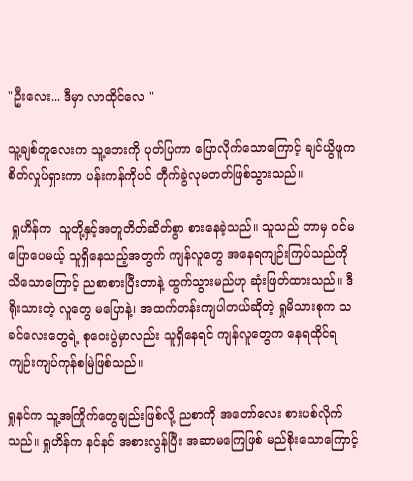"ဦးလေး... ဒီမှာ လာထိုင်လေ "

သူ့ချစ်တူလေးက သူ့ဘေးကို ပုတ်ပြကာ ပြောလိုက်သောကြောင့် ချင်ယွိဖူက စိတ်လှုပ်ရှားကာ ပန်းကန်ကိုပင် တီုက်ခွဲလုမတတ်ဖြစ်သွားသည်။

 ရှုဟိန်က  သူတို့နှင့်အတူတိတ်ဆိတ်စွာ စားနေခဲ့သည်။ သူသည် ဘာမှ ဝင်မပြောပေမယ့် သူရှိနေသည့်အတွက် ကျန်လူတွေ အနေရကျဉ်းကြပ်သည်ကို သိသောကြောင့် ညစာစားပြီးတာနဲ့ ထွက်သွားမည်ဟု ဆုံးဖြတ်ထားသည်။ ဒီရိုးသားတဲ့ လူတွေ မပြောနဲ့၊ အထက်တန်းကျပါတယ်ဆိုတဲ့ ရှုမိသားစုက သခင်လေးတွေရဲ့ စုဝေးပွဲမှာလည်း သူရှိနေရင် ကျန်လူတွေက နေရထိုင်ရကျဉ်းကျပ်ကုန်စမြဲဖြစ်သည်။

ရှုနင်က သူ့အကြိုက်တွေချည်းဖြစ်လို့ ညစာကို အတော်လေး စားပစ်လိုက်သည်။ ရှုဟိန်က နင်နင် အစားလွန်ပြီး အဆာမကြေဖြစ် မည်စိုးသောကြောင့်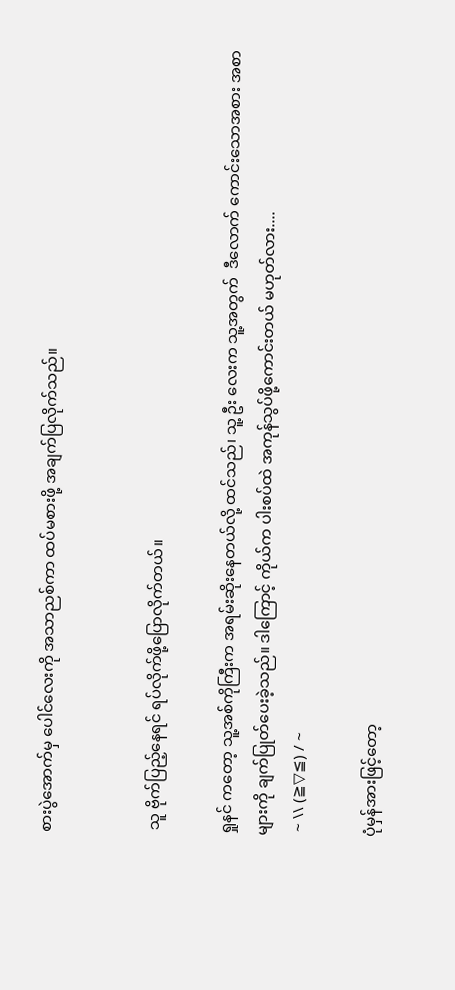စားပွဲအောက်မှ ပေါင်လေးကို အသာညစ်ကာ ထပ်မစားဖို့ အချက်ပြလိုက်သည်။


 သူ ဗိုက်ပြည့်နေရင် ရပ်လိုက်ဖို့ပြောလိုက်တယ်။

ရှုနင် ကတော့ သူ့အစ်ကိုကြီးက အရမ်းဆိုးနေတယ်လို့ ထင်သည်၊ သူ့ ဦး လေးက သူ့အတွက်  ဒီလောက် ကောင်းသောအစား အစာများကို ချက်ပြုတ်ပေးခဲ့သည်။ ဒါကြောင့် ကိုယ်က ပါးစပ်ထဲ အကုန်သွပ်ဖို့ကောင်းတယ် မဟုတ်လား....
 ~ \\ (≧▽≦) / ~

ပုံမှန်အားဖြင့်တော့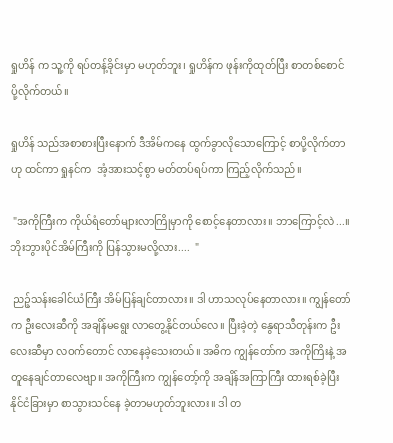ရှုဟိန် က သူ့ကို ရပ်တန့်ခိုင်းမှာ မဟုတ်ဘူး၊ ရှုဟိန်က ဖုန်းကိုထုတ်ပြီး စာတစ်စောင်ပို့လိုက်တယ်။

ရှုဟိန် သည်အစာစားပြီးနောက် ဒီအိမ်ကနေ ထွက်ခွာလိုသောကြောင့် စာပို့လိုက်တာဟု ထင်ကာ ရှုနင်က  အံ့အားသင့်စွာ မတ်တပ်ရပ်ကာ ကြည့်လိုက်သည်။

 "အကိုကြီးက ကိုယ်ရံတော်များလာကြိုမှာကို စောင့်နေတာလား။ ဘာကြောင့်လဲ...။  ဘိုးဘွားပိုင်အိမ်ကြီးကို ပြန်သွားမလို့လား....  "

 ညဉ့်သန်းခေါင်ယံကြီး အိမ်ပြန်ချင်တာလား။ ဒါ ဟာသလုပ်နေတာလား။ ကျွန်တော်က ဦးလေးဆီကို အချိန်မရွေး လာတွေ့နိုင်တယ်လေ။ ပြီးခဲ့တဲ့ နွေရာသီတုန်းက ဦးလေးဆီမှာ လဝက်တောင် လာနေခဲ့သေးတယ်။ အဓိက ကျွန်တော်က အကိုကြိးနဲ့ အတူနေချင်တာလေဗျာ။ အကိုကြီးက ကျွန်တော့်ကို အချိန်အကြာကြီး ထားရစ်ခဲ့ပြီး နိုင်ငံခြားမှာ စာသွားသင်နေ ခဲ့တာမဟုတ်ဘူးလား။ ဒါ တ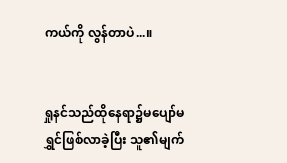ကယ်ကို လွန်တာပဲ...။


ရှုနင်သည်ထိုနေရာ၌မပျော်မရွှင်ဖြစ်လာခဲ့ပြီး သူ၏မျက်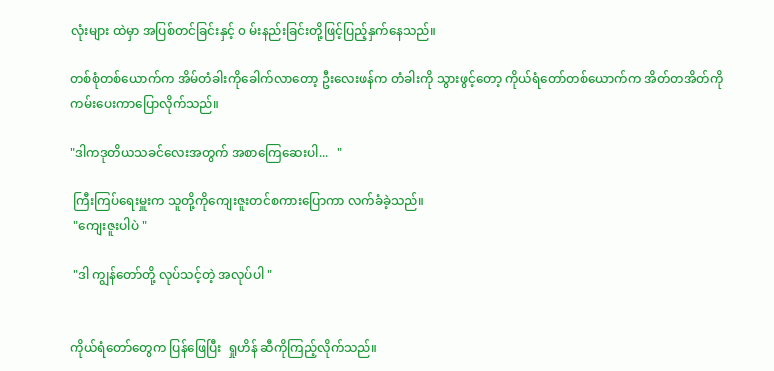လုံးများ ထဲမှာ အပြစ်တင်ခြင်းနှင့် ၀ မ်းနည်းခြင်းတို့ဖြင့်ပြည့်နှက်နေသည်။

တစ်စုံတစ်ယောက်က အိမ်တံခါးကိုခေါက်လာတော့ ဦးလေးဖန်က တံခါးကို သွားဖွင့်တော့ ကိုယ်ရံတော်တစ်ယောက်က အိတ်တအိတ်ကို ကမ်းပေးကာပြောလိုက်သည်။

"ဒါကဒုတိယသခင်လေးအတွက် အစာကြေဆေးပါ...   "

 ကြီးကြပ်ရေးမှူးက သူတို့ကိုကျေးဇူးတင်စကားပြောကာ လက်ခံခဲ့သည်။
 "ကျေးဇူးပါပဲ "

 "ဒါ ကျွန်တော်တို့ လုပ်သင့်တဲ့ အလုပ်ပါ "


ကိုယ်ရံတော်တွေက ပြန်ဖြေပြီး  ရှုဟိန် ဆီကိုကြည့်လိုက်သည်။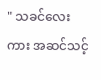" သခင်လေး ကား အဆင်သင့်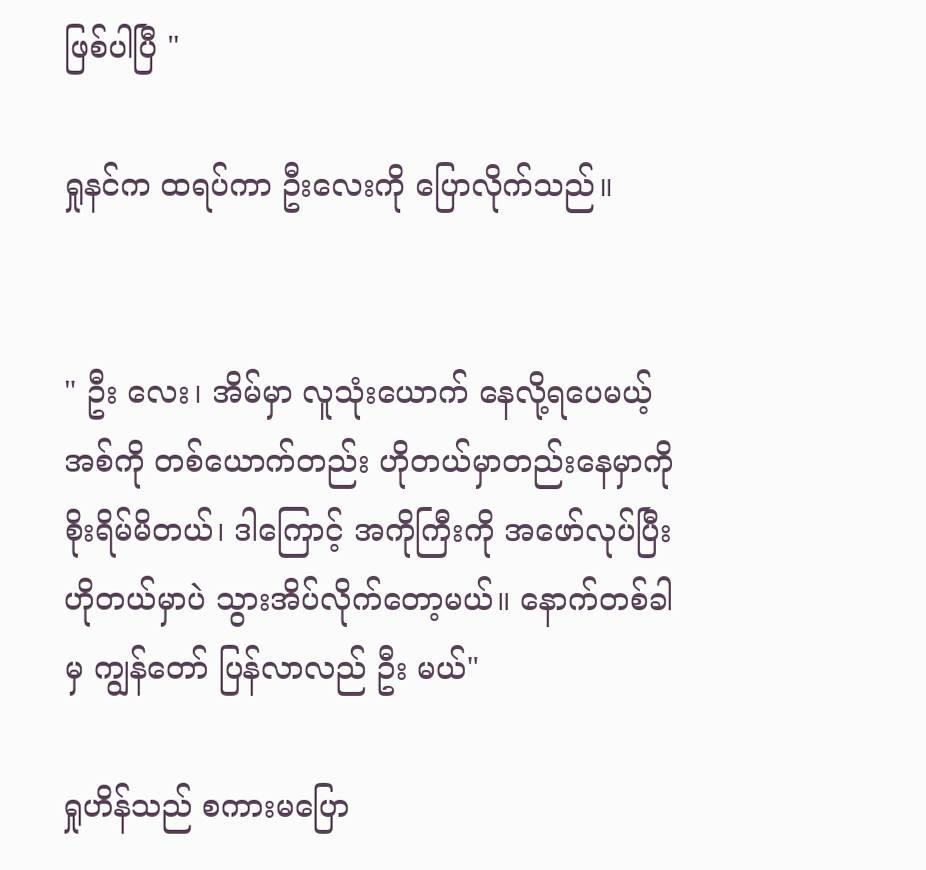ဖြစ်ပါပြီ "

ရှုနင်က ထရပ်ကာ ဦးလေးကို ပြောလိုက်သည်။


" ဦး လေး၊ အိမ်မှာ လူသုံးယောက် နေလို့ရပေမယ့်  အစ်ကို တစ်ယောက်တည်း ဟိုတယ်မှာတည်းနေမှာကို စိုးရိမ်မိတယ်၊ ဒါကြောင့် အကိုကြီးကို အဖော်လုပ်ပြီး ဟိုတယ်မှာပဲ သွားအိပ်လိုက်တော့မယ်။ နောက်တစ်ခါမှ ကျွန်တော် ပြန်လာလည် ဦး မယ်"

ရှုဟိန်သည် စကားမပြော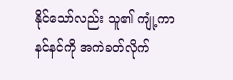နိုင်သော်လည်း သူ၏ ကျုံ့ကာ နင်နင်ကို အကဲခတ်လိုက်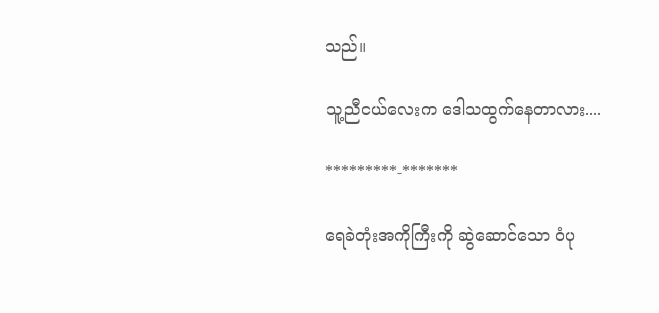သည်။

သူ့ညီငယ်လေးက ဒေါသထွက်နေတာလား....

*********-*******

ရေခဲတုံးအကိုကြီးကို ဆွဲဆောင်သော ဝံပု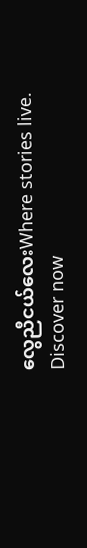လွေညီငယ်လေးWhere stories live. Discover now